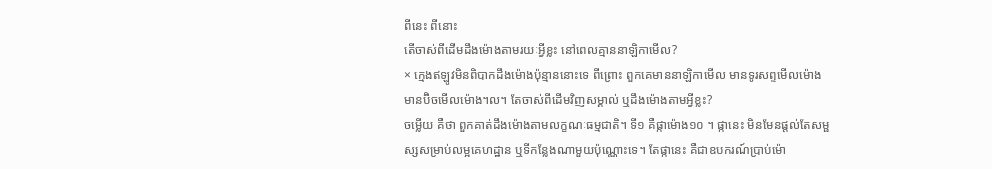ពីនេះ ពីនោះ
តើចាស់ពីដើមដឹងម៉ោងតាមរយៈអ្វីខ្លះ នៅពេលគ្មាននាឡិកាមើល?
× ក្មេងឥឡូវមិនពិបាកដឹងម៉ោងប៉ុន្មាននោះទេ ពីព្រោះ ពួកគេមាននាឡិកាមើល មានទូរសព្ទមើលម៉ោង មានប៊ិចមើលម៉ោង។ល។ តែចាស់ពីដើមវិញសម្គាល់ ឬដឹងម៉ោងតាមអ្វីខ្លះ?
ចម្លើយ គឺថា ពួកគាត់ដឹងម៉ោងតាមលក្ខណៈធម្មជាតិ។ ទី១ គឺផ្កាម៉ោង១០ ។ ផ្កានេះ មិនមែនផ្តល់តែសម្ផស្សសម្រាប់លម្អគេហដ្ឋាន ឬទីកន្លែងណាមួយប៉ុណ្ណោះទេ។ តែផ្កានេះ គឺជាឧបករណ៍ប្រាប់ម៉ោ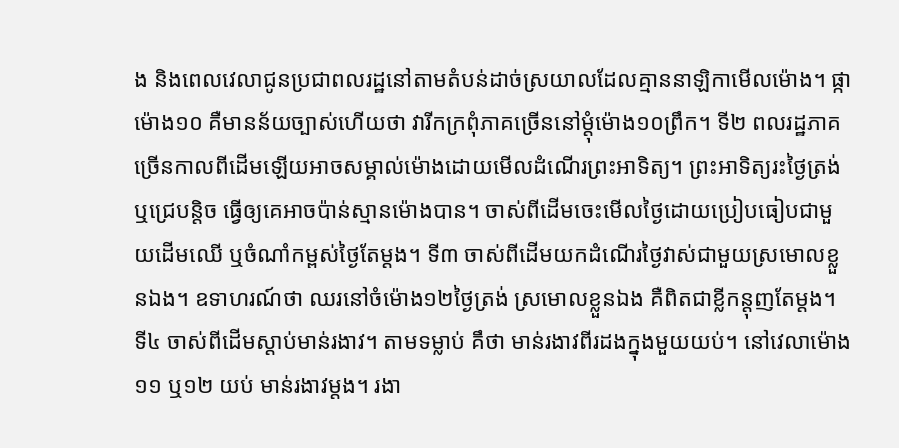ង និងពេលវេលាជូនប្រជាពលរដ្ឋនៅតាមតំបន់ដាច់ស្រយាលដែលគ្មាននាឡិកាមើលម៉ោង។ ផ្កាម៉ោង១០ គឺមានន័យច្បាស់ហើយថា វារីកក្រពុំភាគច្រើននៅម្តុំម៉ោង១០ព្រឹក។ ទី២ ពលរដ្ឋភាគច្រើនកាលពីដើមឡើយអាចសម្គាល់ម៉ោងដោយមើលដំណើរព្រះអាទិត្យ។ ព្រះអាទិត្យរះថ្ងៃត្រង់ ឬជ្រេបន្តិច ធ្វើឲ្យគេអាចប៉ាន់ស្មានម៉ោងបាន។ ចាស់ពីដើមចេះមើលថ្ងៃដោយប្រៀបធៀបជាមួយដើមឈើ ឬចំណាំកម្ពស់ថ្ងៃតែម្តង។ ទី៣ ចាស់ពីដើមយកដំណើរថ្ងៃវាស់ជាមួយស្រមោលខ្លួនឯង។ ឧទាហរណ៍ថា ឈរនៅចំម៉ោង១២ថ្ងៃត្រង់ ស្រមោលខ្លួនឯង គឺពិតជាខ្លីកន្តុញតែម្តង។ ទី៤ ចាស់ពីដើមស្តាប់មាន់រងាវ។ តាមទម្លាប់ គឹថា មាន់រងាវពីរដងក្នុងមួយយប់។ នៅវេលាម៉ោង ១១ ឬ១២ យប់ មាន់រងាវម្តង។ រងា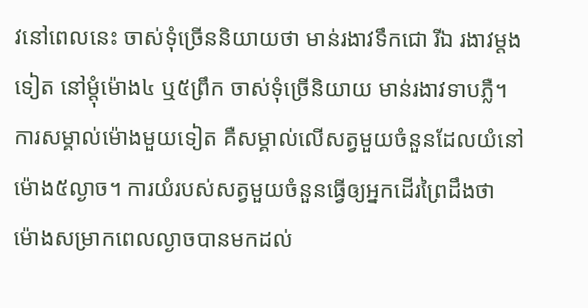វនៅពេលនេះ ចាស់ទុំច្រើននិយាយថា មាន់រងាវទឹកជោ រីឯ រងាវម្តងទៀត នៅម្តុំម៉ោង៤ ឬ៥ព្រឹក ចាស់ទុំច្រើនិយាយ មាន់រងាវទាបភ្លឺ។ ការសម្គាល់ម៉ោងមួយទៀត គឺសម្គាល់លើសត្វមួយចំនួនដែលយំនៅម៉ោង៥ល្ងាច។ ការយំរបស់សត្វមួយចំនួនធ្វើឲ្យអ្នកដើរព្រៃដឹងថា ម៉ោងសម្រាកពេលល្ងាចបានមកដល់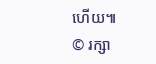ហើយ៕
© រក្សា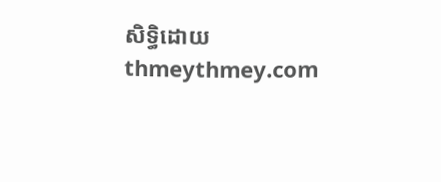សិទ្ធិដោយ thmeythmey.com